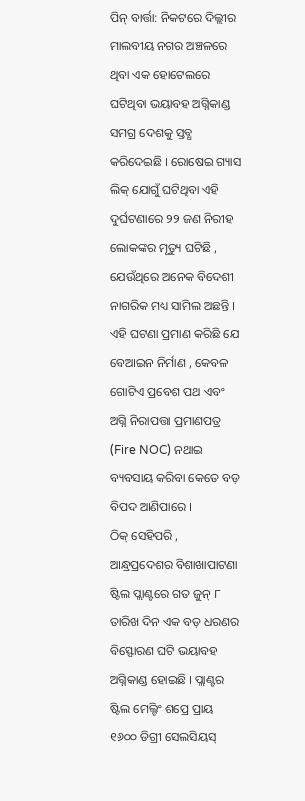ପିନ୍ ବାର୍ତ୍ତା: ନିକଟରେ ଦିଲ୍ଲୀର ମାଲବୀୟ ନଗର ଅଞ୍ଚଳରେ ଥିବା ଏକ ହୋଟେଲରେ ଘଟିଥିବା ଭୟାବହ ଅଗ୍ନିକାଣ୍ଡ ସମଗ୍ର ଦେଶକୁ ସ୍ତବ୍ଧ କରିଦେଇଛି । ରୋଷେଇ ଗ୍ୟାସ ଲିକ୍ ଯୋଗୁଁ ଘଟିଥିବା ଏହି ଦୁର୍ଘଟଣାରେ ୨୨ ଜଣ ନିରୀହ ଲୋକଙ୍କର ମୃତ୍ୟୁ ଘଟିଛି , ଯେଉଁଥିରେ ଅନେକ ବିଦେଶୀ ନାଗରିକ ମଧ୍ୟ ସାମିଲ ଅଛନ୍ତି । ଏହି ଘଟଣା ପ୍ରମାଣ କରିଛି ଯେ ବେଆଇନ ନିର୍ମାଣ , କେବଳ ଗୋଟିଏ ପ୍ରବେଶ ପଥ ଏବଂ ଅଗ୍ନି ନିରାପତ୍ତା ପ୍ରମାଣପତ୍ର (Fire NOC) ନଥାଇ ବ୍ୟବସାୟ କରିବା କେତେ ବଡ଼ ବିପଦ ଆଣିପାରେ ।
ଠିକ୍ ସେହିପରି , ଆନ୍ଧ୍ରପ୍ରଦେଶର ବିଶାଖାପାଟଣା ଷ୍ଟିଲ ପ୍ଲାଣ୍ଟରେ ଗତ ଜୁନ୍ ୮ ତାରିଖ ଦିନ ଏକ ବଡ଼ ଧରଣର ବିସ୍ଫୋରଣ ଘଟି ଭୟାବହ ଅଗ୍ନିକାଣ୍ଡ ହୋଇଛି । ପ୍ଲାଣ୍ଟର ଷ୍ଟିଲ ମେଲ୍ଟିଂ ଶପ୍ରେ ପ୍ରାୟ ୧୬୦୦ ଡିଗ୍ରୀ ସେଲସିୟସ୍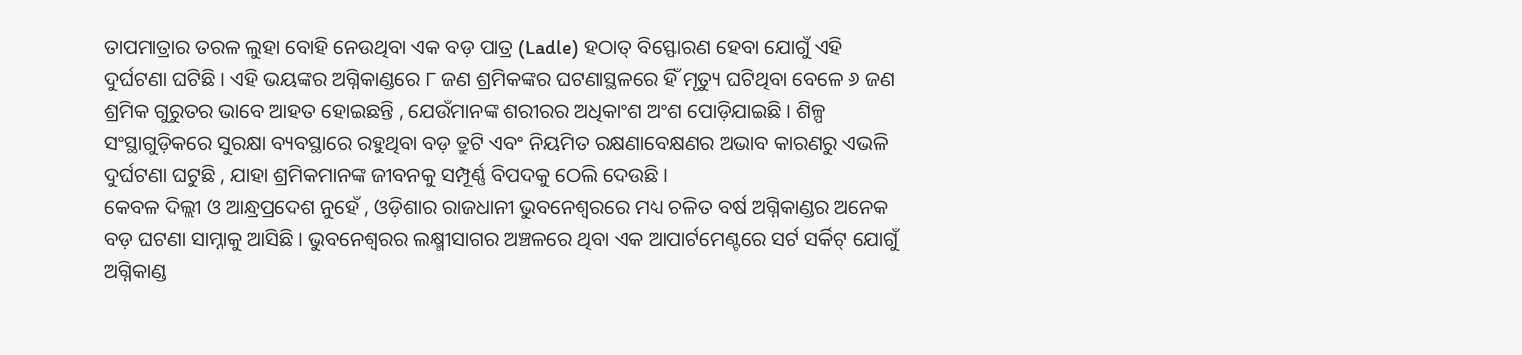ତାପମାତ୍ରାର ତରଳ ଲୁହା ବୋହି ନେଉଥିବା ଏକ ବଡ଼ ପାତ୍ର (Ladle) ହଠାତ୍ ବିସ୍ଫୋରଣ ହେବା ଯୋଗୁଁ ଏହି ଦୁର୍ଘଟଣା ଘଟିଛି । ଏହି ଭୟଙ୍କର ଅଗ୍ନିକାଣ୍ଡରେ ୮ ଜଣ ଶ୍ରମିକଙ୍କର ଘଟଣାସ୍ଥଳରେ ହିଁ ମୃତ୍ୟୁ ଘଟିଥିବା ବେଳେ ୬ ଜଣ ଶ୍ରମିକ ଗୁରୁତର ଭାବେ ଆହତ ହୋଇଛନ୍ତି , ଯେଉଁମାନଙ୍କ ଶରୀରର ଅଧିକାଂଶ ଅଂଶ ପୋଡ଼ିଯାଇଛି । ଶିଳ୍ପ ସଂସ୍ଥାଗୁଡ଼ିକରେ ସୁରକ୍ଷା ବ୍ୟବସ୍ଥାରେ ରହୁଥିବା ବଡ଼ ତ୍ରୁଟି ଏବଂ ନିୟମିତ ରକ୍ଷଣାବେକ୍ଷଣର ଅଭାବ କାରଣରୁ ଏଭଳି ଦୁର୍ଘଟଣା ଘଟୁଛି , ଯାହା ଶ୍ରମିକମାନଙ୍କ ଜୀବନକୁ ସମ୍ପୂର୍ଣ୍ଣ ବିପଦକୁ ଠେଲି ଦେଉଛି ।
କେବଳ ଦିଲ୍ଲୀ ଓ ଆନ୍ଧ୍ରପ୍ରଦେଶ ନୁହେଁ , ଓଡ଼ିଶାର ରାଜଧାନୀ ଭୁବନେଶ୍ୱରରେ ମଧ୍ୟ ଚଳିତ ବର୍ଷ ଅଗ୍ନିକାଣ୍ଡର ଅନେକ ବଡ଼ ଘଟଣା ସାମ୍ନାକୁ ଆସିଛି । ଭୁବନେଶ୍ୱରର ଲକ୍ଷ୍ମୀସାଗର ଅଞ୍ଚଳରେ ଥିବା ଏକ ଆପାର୍ଟମେଣ୍ଟରେ ସର୍ଟ ସର୍କିଟ୍ ଯୋଗୁଁ ଅଗ୍ନିକାଣ୍ଡ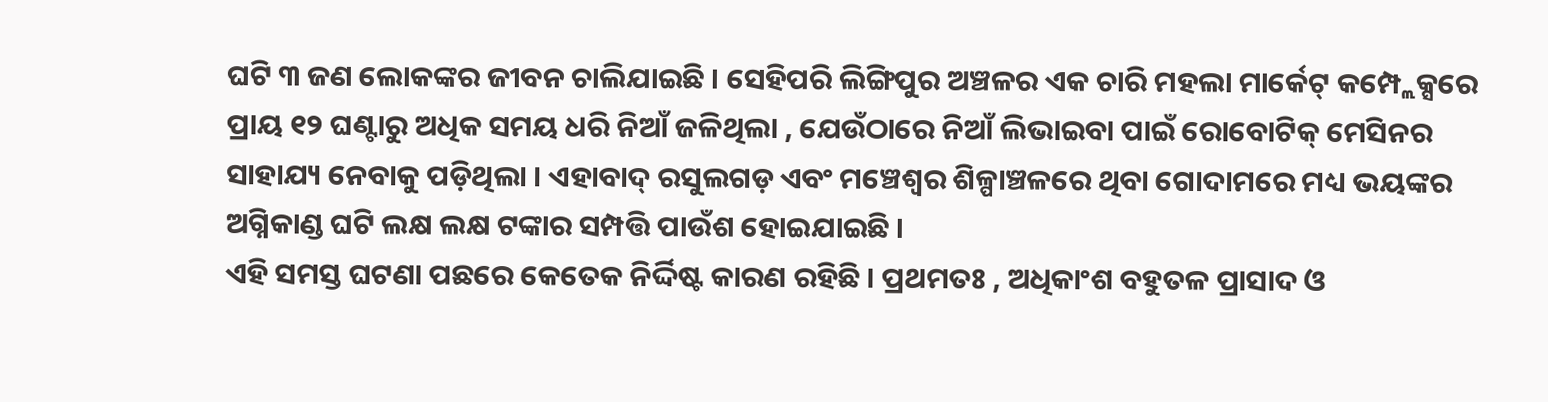ଘଟି ୩ ଜଣ ଲୋକଙ୍କର ଜୀବନ ଚାଲିଯାଇଛି । ସେହିପରି ଲିଙ୍ଗିପୁର ଅଞ୍ଚଳର ଏକ ଚାରି ମହଲା ମାର୍କେଟ୍ କମ୍ପ୍ଲେକ୍ସରେ ପ୍ରାୟ ୧୨ ଘଣ୍ଟାରୁ ଅଧିକ ସମୟ ଧରି ନିଆଁ ଜଳିଥିଲା , ଯେଉଁଠାରେ ନିଆଁ ଲିଭାଇବା ପାଇଁ ରୋବୋଟିକ୍ ମେସିନର ସାହାଯ୍ୟ ନେବାକୁ ପଡ଼ିଥିଲା । ଏହାବାଦ୍ ରସୁଲଗଡ଼ ଏବଂ ମଞ୍ଚେଶ୍ୱର ଶିଳ୍ପାଞ୍ଚଳରେ ଥିବା ଗୋଦାମରେ ମଧ୍ୟ ଭୟଙ୍କର ଅଗ୍ନିକାଣ୍ଡ ଘଟି ଲକ୍ଷ ଲକ୍ଷ ଟଙ୍କାର ସମ୍ପତ୍ତି ପାଉଁଶ ହୋଇଯାଇଛି ।
ଏହି ସମସ୍ତ ଘଟଣା ପଛରେ କେତେକ ନିର୍ଦ୍ଦିଷ୍ଟ କାରଣ ରହିଛି । ପ୍ରଥମତଃ , ଅଧିକାଂଶ ବହୁତଳ ପ୍ରାସାଦ ଓ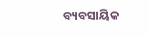ବ୍ୟବସାୟିକ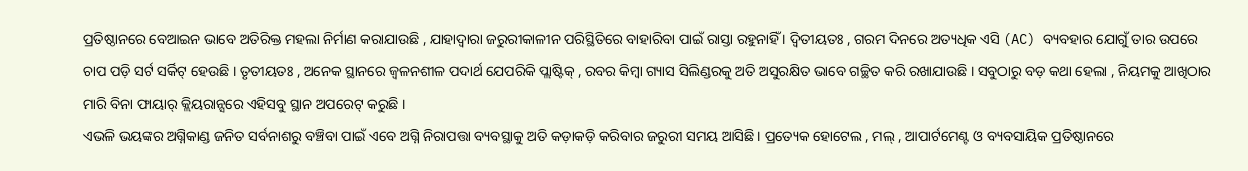ପ୍ରତିଷ୍ଠାନରେ ବେଆଇନ ଭାବେ ଅତିରିକ୍ତ ମହଲା ନିର୍ମାଣ କରାଯାଉଛି , ଯାହାଦ୍ୱାରା ଜରୁରୀକାଳୀନ ପରିସ୍ଥିତିରେ ବାହାରିବା ପାଇଁ ରାସ୍ତା ରହୁନାହିଁ । ଦ୍ୱିତୀୟତଃ , ଗରମ ଦିନରେ ଅତ୍ୟଧିକ ଏସି (AC) ବ୍ୟବହାର ଯୋଗୁଁ ତାର ଉପରେ ଚାପ ପଡ଼ି ସର୍ଟ ସର୍କିଟ୍ ହେଉଛି । ତୃତୀୟତଃ , ଅନେକ ସ୍ଥାନରେ ଜ୍ୱଳନଶୀଳ ପଦାର୍ଥ ଯେପରିକି ପ୍ଲାଷ୍ଟିକ୍ , ରବର କିମ୍ବା ଗ୍ୟାସ ସିଲିଣ୍ଡରକୁ ଅତି ଅସୁରକ୍ଷିତ ଭାବେ ଗଚ୍ଛିତ କରି ରଖାଯାଉଛି । ସବୁଠାରୁ ବଡ଼ କଥା ହେଲା , ନିୟମକୁ ଆଖିଠାର ମାରି ବିନା ଫାୟାର୍ କ୍ଲିୟରାନ୍ସରେ ଏହିସବୁ ସ୍ଥାନ ଅପରେଟ୍ କରୁଛି ।
ଏଭଳି ଭୟଙ୍କର ଅଗ୍ନିକାଣ୍ଡ ଜନିତ ସର୍ବନାଶରୁ ବଞ୍ଚିବା ପାଇଁ ଏବେ ଅଗ୍ନି ନିରାପତ୍ତା ବ୍ୟବସ୍ଥାକୁ ଅତି କଡ଼ାକଡ଼ି କରିବାର ଜରୁରୀ ସମୟ ଆସିଛି । ପ୍ରତ୍ୟେକ ହୋଟେଲ , ମଲ୍ , ଆପାର୍ଟମେଣ୍ଟ ଓ ବ୍ୟବସାୟିକ ପ୍ରତିଷ୍ଠାନରେ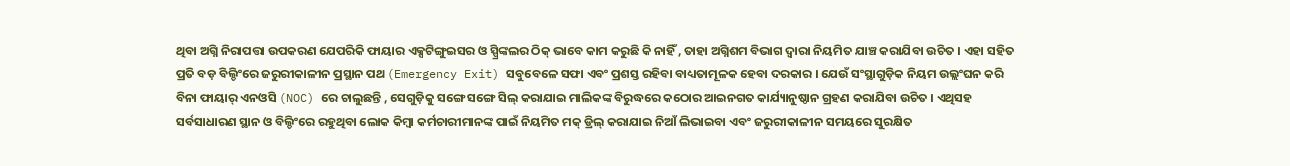ଥିବା ଅଗ୍ନି ନିରାପତ୍ତା ଉପକରଣ ଯେପରିକି ଫାୟାର ଏକ୍ସଟିଙ୍ଗୁଇସର ଓ ସ୍ପ୍ରିଙ୍କଲର ଠିକ୍ ଭାବେ କାମ କରୁଛି କି ନାହିଁ , ତାହା ଅଗ୍ନିଶମ ବିଭାଗ ଦ୍ୱାରା ନିୟମିତ ଯାଞ୍ଚ କରାଯିବା ଉଚିତ । ଏହା ସହିତ ପ୍ରତି ବଡ଼ ବିଲ୍ଡିଂରେ ଜରୁରୀକାଳୀନ ପ୍ରସ୍ଥାନ ପଥ (Emergency Exit) ସବୁବେଳେ ସଫା ଏବଂ ପ୍ରଶସ୍ତ ରହିବା ବାଧ୍ୟତାମୂଳକ ହେବା ଦରକାର । ଯେଉଁ ସଂସ୍ଥାଗୁଡ଼ିକ ନିୟମ ଉଲ୍ଲଂଘନ କରି ବିନା ଫାୟାର୍ ଏନଓସି (NOC) ରେ ଚାଲୁଛନ୍ତି , ସେଗୁଡ଼ିକୁ ସଙ୍ଗେ ସଙ୍ଗେ ସିଲ୍ କରାଯାଇ ମାଲିକଙ୍କ ବିରୁଦ୍ଧରେ କଠୋର ଆଇନଗତ କାର୍ଯ୍ୟାନୁଷ୍ଠାନ ଗ୍ରହଣ କରାଯିବା ଉଚିତ । ଏଥିସହ ସର୍ବସାଧାରଣ ସ୍ଥାନ ଓ ବିଲ୍ଡିଂରେ ରହୁଥିବା ଲୋକ କିମ୍ବା କର୍ମଚାରୀମାନଙ୍କ ପାଇଁ ନିୟମିତ ମକ୍ ଡ୍ରିଲ୍ କରାଯାଇ ନିଆଁ ଲିଭାଇବା ଏବଂ ଜରୁରୀକାଳୀନ ସମୟରେ ସୁରକ୍ଷିତ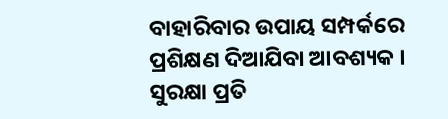ବାହାରିବାର ଉପାୟ ସମ୍ପର୍କରେ ପ୍ରଶିକ୍ଷଣ ଦିଆଯିବା ଆବଶ୍ୟକ ।
ସୁରକ୍ଷା ପ୍ରତି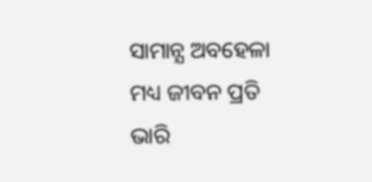ସାମାନ୍ଯ ଅବହେଳା ମଧ୍ୟ ଜୀବନ ପ୍ରତି ଭାରି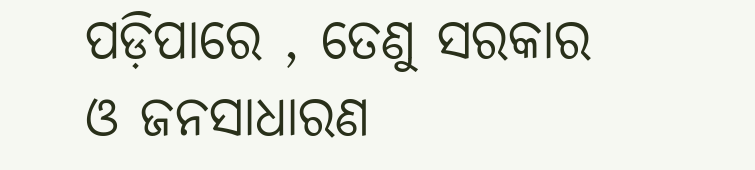ପଡ଼ିପାରେ , ତେଣୁ ସରକାର ଓ ଜନସାଧାରଣ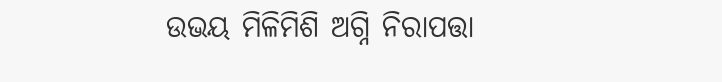ଉଭୟ ମିଳିମିଶି ଅଗ୍ନି ନିରାପତ୍ତା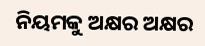ନିୟମକୁ ଅକ୍ଷର ଅକ୍ଷର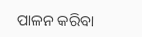ପାଳନ କରିବା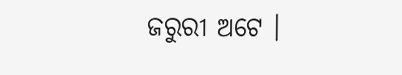ଜରୁରୀ ଅଟେ ।